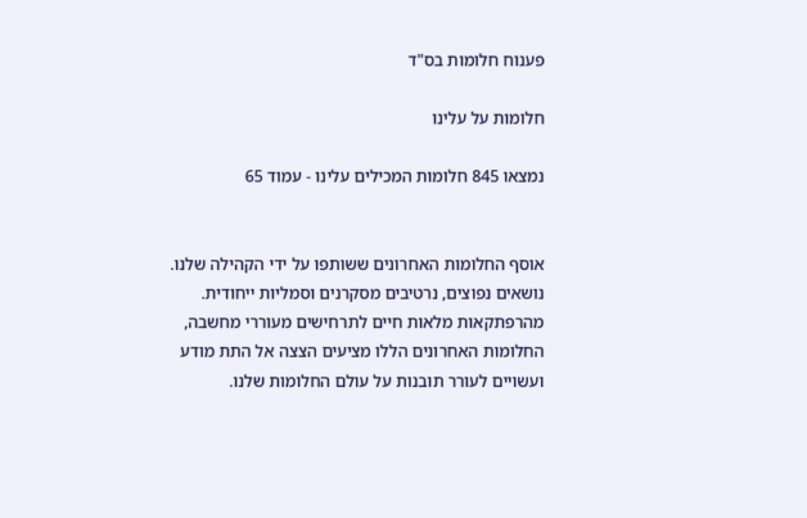פענוח חלומות בס"ד

חלומות על עלינו

נמצאו 845 חלומות המכילים עלינו - עמוד 65


אוסף החלומות האחרונים ששותפו על ידי הקהילה שלנו. נושאים נפוצים, נרטיבים מסקרנים וסמליות ייחודית. מהרפתקאות מלאות חיים לתרחישים מעוררי מחשבה, החלומות האחרונים הללו מציעים הצצה אל התת מודע ועשויים לעורר תובנות על עולם החלומות שלנו.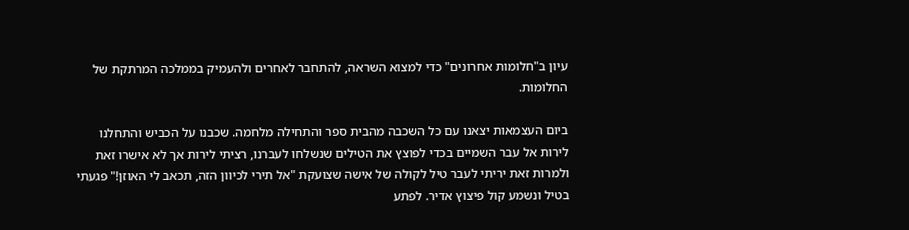עיון ב"חלומות אחרונים" כדי למצוא השראה, להתחבר לאחרים ולהעמיק בממלכה המרתקת של החלומות.

ביום העצמאות יצאנו עם כל השכבה מהבית ספר והתחילה מלחמה. שכבנו על הכביש והתחלנו לירות אל עבר השמיים בכדי לפוצץ את הטילים שנשלחו לעברנו, רציתי לירות אך לא אישרו זאת ולמרות זאת יריתי לעבר טיל לקולה של אישה שצועקת "אל תירי לכיוון הזה, תכאב לי האוזן!" פגעתי בטיל ונשמע קול פיצוץ אדיר. לפתע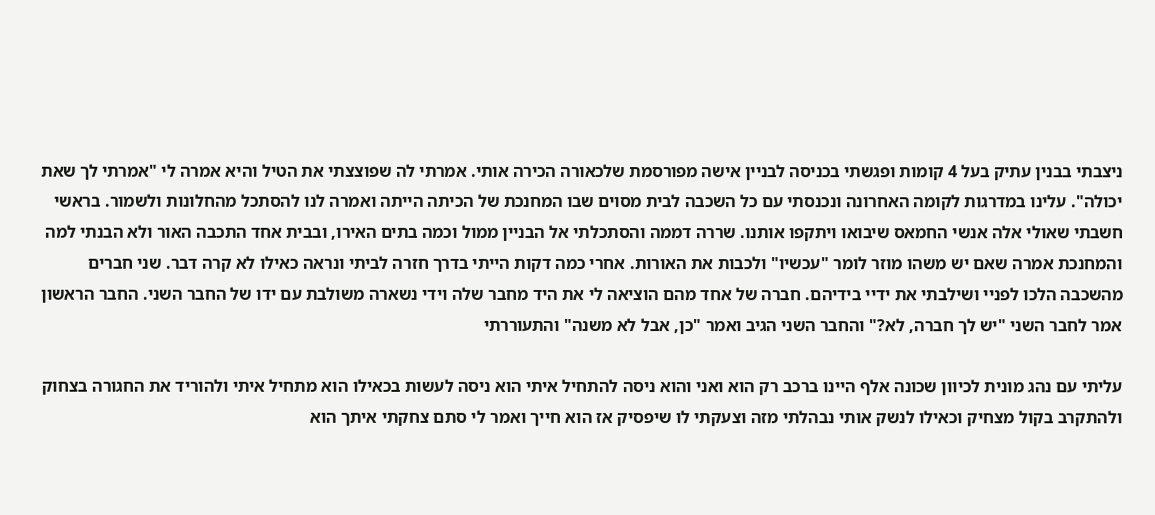ניצבתי בבנין עתיק בעל 4 קומות ופגשתי בכניסה לבניין אישה מפורסמת שלכאורה הכירה אותי. אמרתי לה שפוצצתי את הטיל והיא אמרה לי "אמרתי לך שאת יכולה". עלינו במדרגות לקומה האחרונה ונכנסתי עם כל השכבה לבית מסוים שבו המחנכת של הכיתה הייתה ואמרה לנו להסתכל מהחלונות ולשמור. בראשי חשבתי שאולי אלה אנשי החמאס שיבואו ויתקפו אותנו. שררה דממה והסתכלתי אל הבניין ממול וכמה בתים האירו, ובבית אחד התכבה האור ולא הבנתי למה והמחנכת אמרה שאם יש משהו מוזר לומר "עכשיו" ולכבות את האורות. אחרי כמה דקות הייתי בדרך חזרה לביתי ונראה כאילו לא קרה דבר. שני חברים מהשכבה הלכו לפניי ושילבתי את ידיי בידיהם. חברה של אחד מהם הוציאה לי את היד מחבר שלה וידי נשארה משולבת עם ידו של החבר השני. החבר הראשון אמר לחבר השני "יש לך חברה, לא?" והחבר השני הגיב ואמר "כן, אבל לא משנה" והתעוררתי

עליתי עם נהג מונית לכיוון שכונה אלף היינו ברכב רק הוא ואני והוא ניסה להתחיל איתי הוא ניסה לעשות בכאילו הוא מתחיל איתי ולהוריד את החגורה בצחוק ולהתקרב בקול מצחיק וכאילו לנשק אותי נבהלתי מזה וצעקתי לו שיפסיק אז הוא חייך ואמר לי סתם צחקתי איתך הוא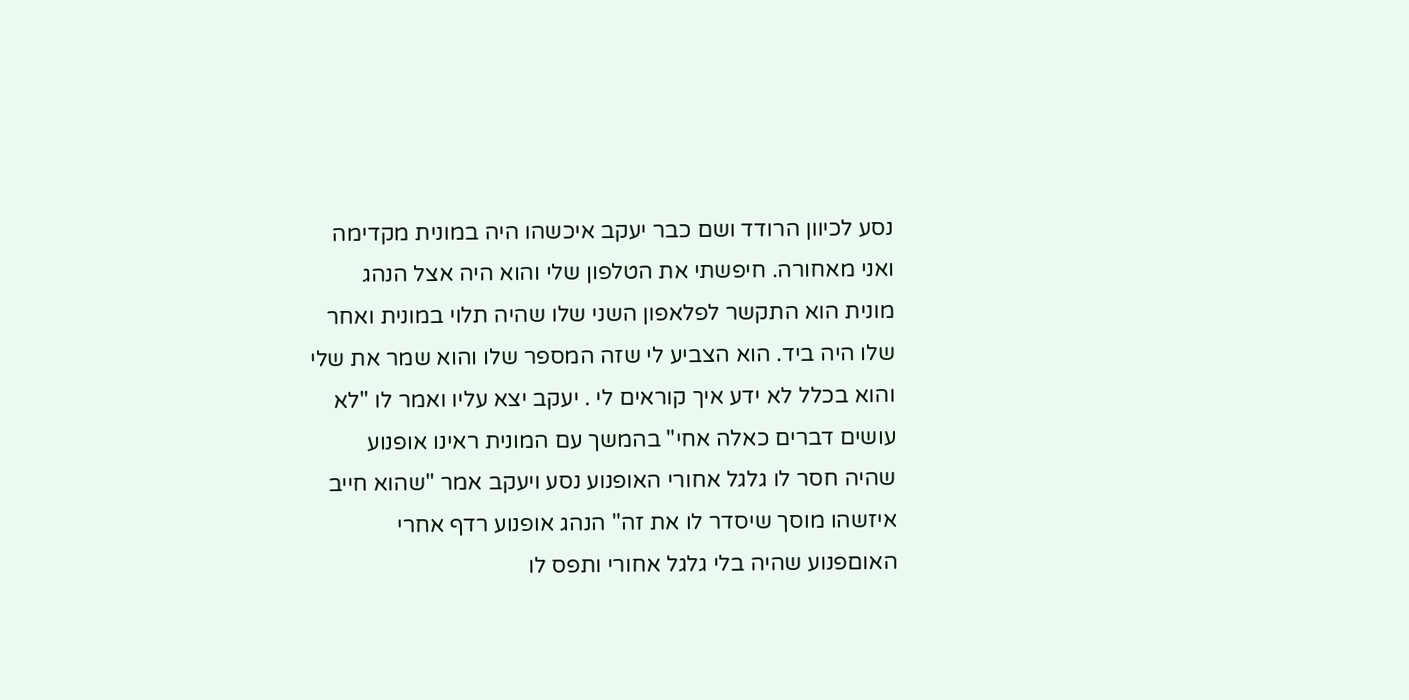נסע לכיוון הרודד ושם כבר יעקב איכשהו היה במונית מקדימה ואני מאחורה. חיפשתי את הטלפון שלי והוא היה אצל הנהג מונית הוא התקשר לפלאפון השני שלו שהיה תלוי במונית ואחר שלו היה ביד. הוא הצביע לי שזה המספר שלו והוא שמר את שלי והוא בכלל לא ידע איך קוראים לי . יעקב יצא עליו ואמר לו "לא עושים דברים כאלה אחי" בהמשך עם המונית ראינו אופנוע שהיה חסר לו גלגל אחורי האופנוע נסע ויעקב אמר "שהוא חייב איזשהו מוסך שיסדר לו את זה" הנהג אופנוע רדף אחרי האוםפנוע שהיה בלי גלגל אחורי ותפס לו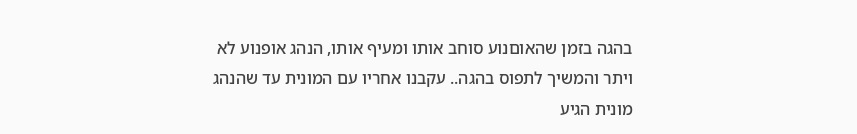בהגה בזמן שהאוםנוע סוחב אותו ומעיף אותו, הנהג אופנוע לא ויתר והמשיך לתפוס בהגה.. עקבנו אחריו עם המונית עד שהנהג מונית הגיע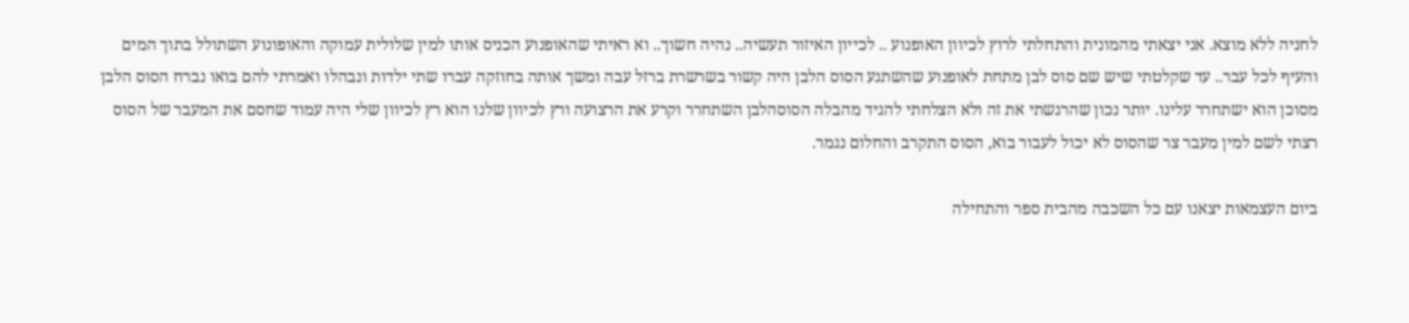לחניה ללא מוצא. אני יצאתי מהמונית והתחלתי לרוץ לכיוון האופנוע .. לכייון האיזור תעשיה.. נהיה חשוך.. וא ראיתי שהאופנוע הכניס אותו למין שלולית עמוקה והאופונוע השתולל בתוך המים והעיף לכל עבר.. עד שקלטתי שיש שם סוס לבן מתחת לאופנוע שהשתגע הסוס הלבן היה קשור בשרשרת ברזל עבה ומשך אותה בחוזקה עברו שתי ילדות ונבהלו ואמרתי להם בואו נברח הסוס הלבן מסוכן הוא ישתחרר עלינו. יותר נכון שהרגשתי את זה ולא הצלחתי להגיד מהבלה הסוסהלבן השתחרר וקרע את הרצועה ורץ לכיוון שלנו הוא רץ לכיוון שלי היה עמוד שחסם את המעבר של הסוס רצתי לשם למין מעבר צר שהסוס לא יכול לעבור בוא, הסוס התקרב והחלום נגמר.

ביום העצמאות יצאנו עם כל השכבה מהבית ספר והתחילה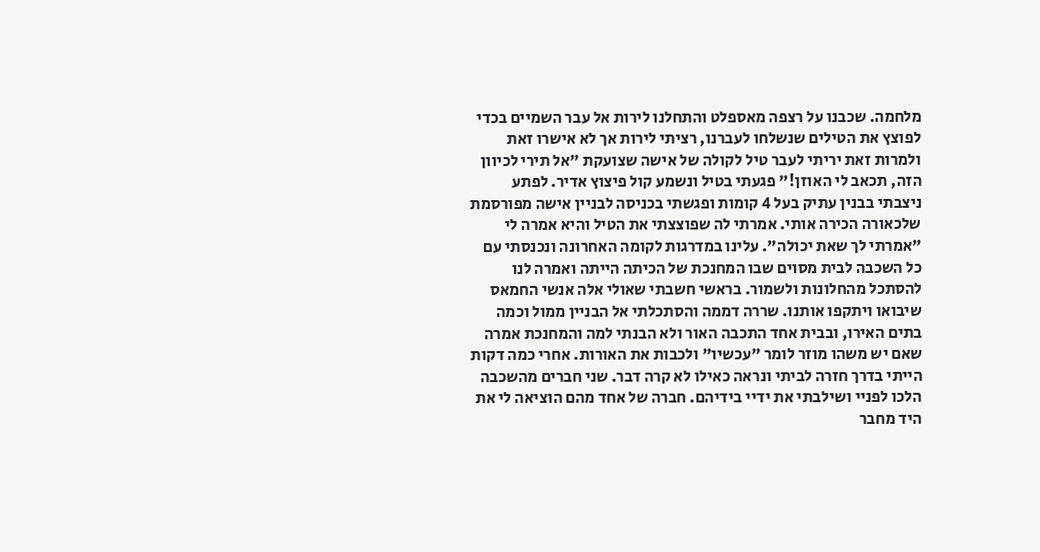מלחמה. שכבנו על רצפה מאספלט והתחלנו לירות אל עבר השמיים בכדי לפוצץ את הטילים שנשלחו לעברנו, רציתי לירות אך לא אישרו זאת ולמרות זאת יריתי לעבר טיל לקולה של אישה שצועקת "אל תירי לכיוון הזה, תכאב לי האוזן!" פגעתי בטיל ונשמע קול פיצוץ אדיר. לפתע ניצבתי בבנין עתיק בעל 4 קומות ופגשתי בכניסה לבניין אישה מפורסמת שלכאורה הכירה אותי. אמרתי לה שפוצצתי את הטיל והיא אמרה לי "אמרתי לך שאת יכולה". עלינו במדרגות לקומה האחרונה ונכנסתי עם כל השכבה לבית מסוים שבו המחנכת של הכיתה הייתה ואמרה לנו להסתכל מהחלונות ולשמור. בראשי חשבתי שאולי אלה אנשי החמאס שיבואו ויתקפו אותנו. שררה דממה והסתכלתי אל הבניין ממול וכמה בתים האירו, ובבית אחד התכבה האור ולא הבנתי למה והמחנכת אמרה שאם יש משהו מוזר לומר "עכשיו" ולכבות את האורות. אחרי כמה דקות הייתי בדרך חזרה לביתי ונראה כאילו לא קרה דבר. שני חברים מהשכבה הלכו לפניי ושילבתי את ידיי בידיהם. חברה של אחד מהם הוציאה לי את היד מחבר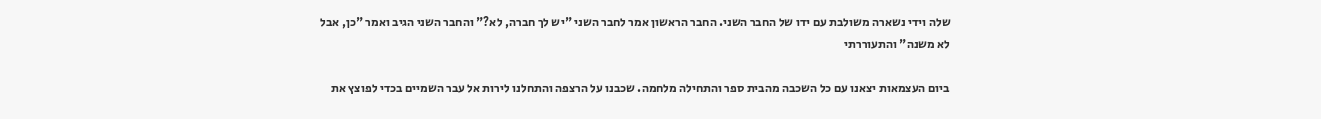שלה וידי נשארה משולבת עם ידו של החבר השני. החבר הראשון אמר לחבר השני "יש לך חברה, לא?" והחבר השני הגיב ואמר "כן, אבל לא משנה" והתעוררתי

ביום העצמאות יצאנו עם כל השכבה מהבית ספר והתחילה מלחמה. שכבנו על הרצפה והתחלנו לירות אל עבר השמיים בכדי לפוצץ את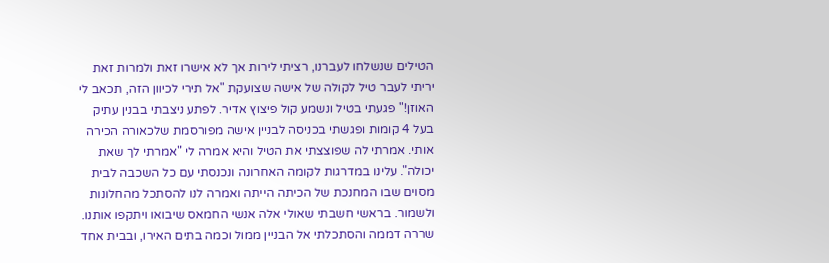הטילים שנשלחו לעברנו, רציתי לירות אך לא אישרו זאת ולמרות זאת יריתי לעבר טיל לקולה של אישה שצועקת "אל תירי לכיוון הזה, תכאב לי האוזן!" פגעתי בטיל ונשמע קול פיצוץ אדיר. לפתע ניצבתי בבנין עתיק בעל 4 קומות ופגשתי בכניסה לבניין אישה מפורסמת שלכאורה הכירה אותי. אמרתי לה שפוצצתי את הטיל והיא אמרה לי "אמרתי לך שאת יכולה". עלינו במדרגות לקומה האחרונה ונכנסתי עם כל השכבה לבית מסוים שבו המחנכת של הכיתה הייתה ואמרה לנו להסתכל מהחלונות ולשמור. בראשי חשבתי שאולי אלה אנשי החמאס שיבואו ויתקפו אותנו. שררה דממה והסתכלתי אל הבניין ממול וכמה בתים האירו, ובבית אחד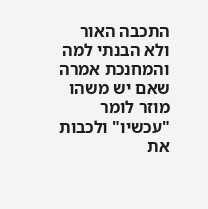התכבה האור ולא הבנתי למה והמחנכת אמרה שאם יש משהו מוזר לומר "עכשיו" ולכבות את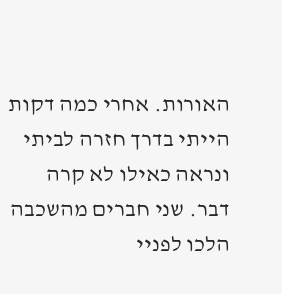האורות. אחרי כמה דקות הייתי בדרך חזרה לביתי ונראה כאילו לא קרה דבר. שני חברים מהשכבה הלכו לפניי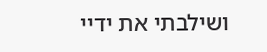ושילבתי את ידיי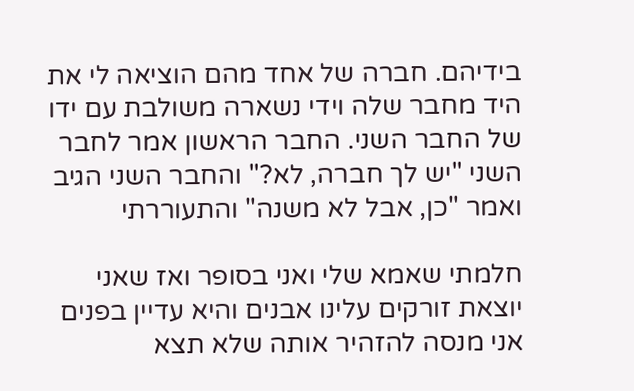בידיהם. חברה של אחד מהם הוציאה לי את היד מחבר שלה וידי נשארה משולבת עם ידו של החבר השני. החבר הראשון אמר לחבר השני "יש לך חברה, לא?" והחבר השני הגיב ואמר "כן, אבל לא משנה" והתעוררתי

חלמתי שאמא שלי ואני בסופר ואז שאני יוצאת זורקים עלינו אבנים והיא עדיין בפנים אני מנסה להזהיר אותה שלא תצא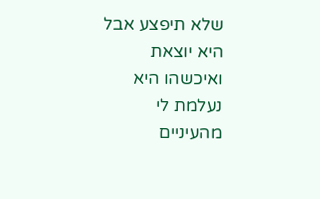שלא תיפצע אבל היא יוצאת ואיכשהו היא נעלמת לי מהעיניים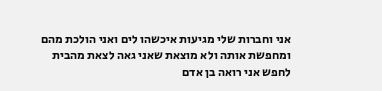אני וחברות שלי מגיעות איכשהו לים ואני הולכת מהם ומחפשת אותה ולא מוצאת שאני גאה לצאת מהבית לחפש אני רואה בן אדם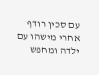עם סכין רודף אחרי מישהו עם ילדה ומחפש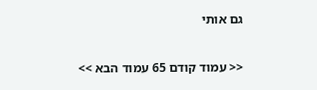גם אותי

<< עמוד קודם 65 עמוד הבא >>